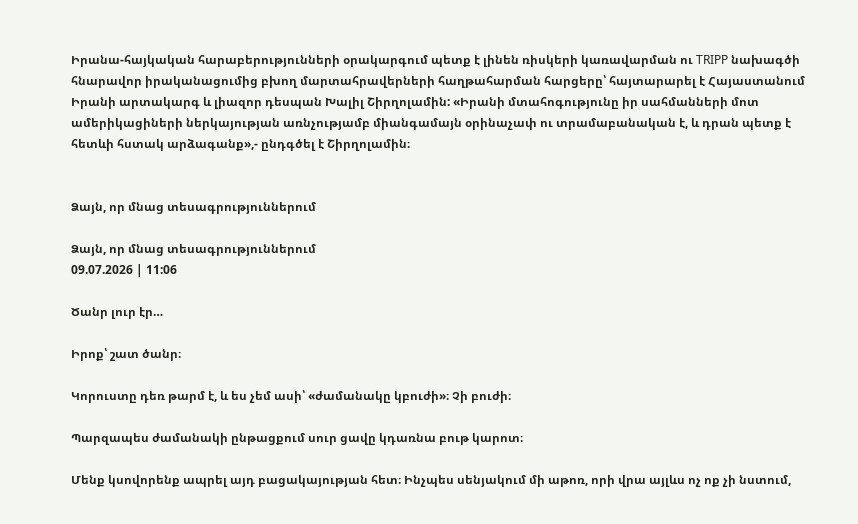Իրանա-հայկական հարաբերությունների օրակարգում պետք է լինեն ռիսկերի կառավարման ու TRIPP նախագծի հնարավոր իրականացումից բխող մարտահրավերների հաղթահարման հարցերը՝ հայտարարել է Հայաստանում Իրանի արտակարգ և լիազոր դեսպան Խալիլ Շիրղոլամին: «Իրանի մտահոգությունը իր սահմանների մոտ ամերիկացիների ներկայության առնչությամբ միանգամայն օրինաչափ ու տրամաբանական է, և դրան պետք է հետևի հստակ արձագանք»,- ընդգծել է Շիրղոլամին։


Ձայն, որ մնաց տեսագրություններում

Ձայն, որ մնաց տեսագրություններում
09.07.2026 | 11:06

Ծանր լուր էր…

Իրոք՝ շատ ծանր։

Կորուստը դեռ թարմ է, և ես չեմ ասի՝ «ժամանակը կբուժի»։ Չի բուժի։

Պարզապես ժամանակի ընթացքում սուր ցավը կդառնա բութ կարոտ։

Մենք կսովորենք ապրել այդ բացակայության հետ։ Ինչպես սենյակում մի աթոռ, որի վրա այլևս ոչ ոք չի նստում,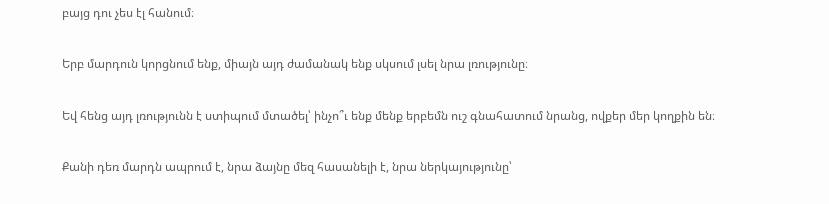բայց դու չես էլ հանում։

Երբ մարդուն կորցնում ենք, միայն այդ ժամանակ ենք սկսում լսել նրա լռությունը։

Եվ հենց այդ լռությունն է ստիպում մտածել՝ ինչո՞ւ ենք մենք երբեմն ուշ գնահատում նրանց, ովքեր մեր կողքին են։

Քանի դեռ մարդն ապրում է, նրա ձայնը մեզ հասանելի է, նրա ներկայությունը՝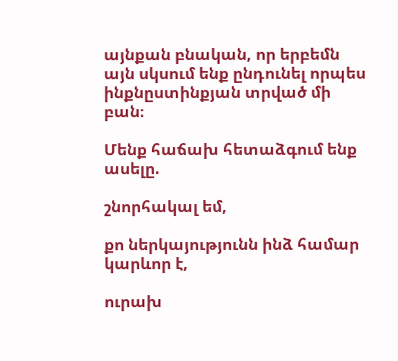այնքան բնական, որ երբեմն այն սկսում ենք ընդունել որպես ինքնըստինքյան տրված մի բան։

Մենք հաճախ հետաձգում ենք ասելը.

շնորհակալ եմ,

քո ներկայությունն ինձ համար կարևոր է,

ուրախ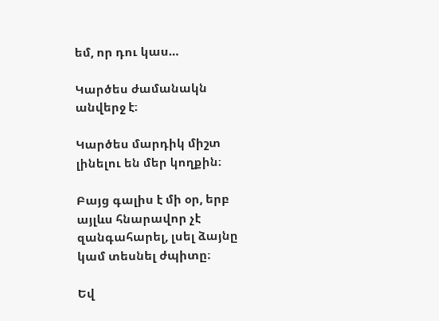եմ, որ դու կաս…

Կարծես ժամանակն անվերջ է։

Կարծես մարդիկ միշտ լինելու են մեր կողքին։

Բայց գալիս է մի օր, երբ այլևս հնարավոր չէ զանգահարել, լսել ձայնը կամ տեսնել ժպիտը։

Եվ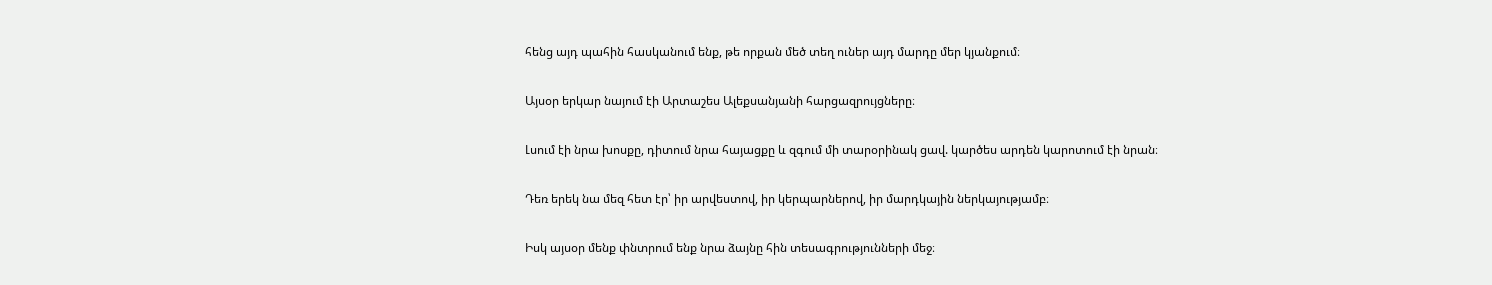հենց այդ պահին հասկանում ենք, թե որքան մեծ տեղ ուներ այդ մարդը մեր կյանքում։

Այսօր երկար նայում էի Արտաշես Ալեքսանյանի հարցազրույցները։

Լսում էի նրա խոսքը, դիտում նրա հայացքը և զգում մի տարօրինակ ցավ. կարծես արդեն կարոտում էի նրան։

Դեռ երեկ նա մեզ հետ էր՝ իր արվեստով, իր կերպարներով, իր մարդկային ներկայությամբ։

Իսկ այսօր մենք փնտրում ենք նրա ձայնը հին տեսագրությունների մեջ։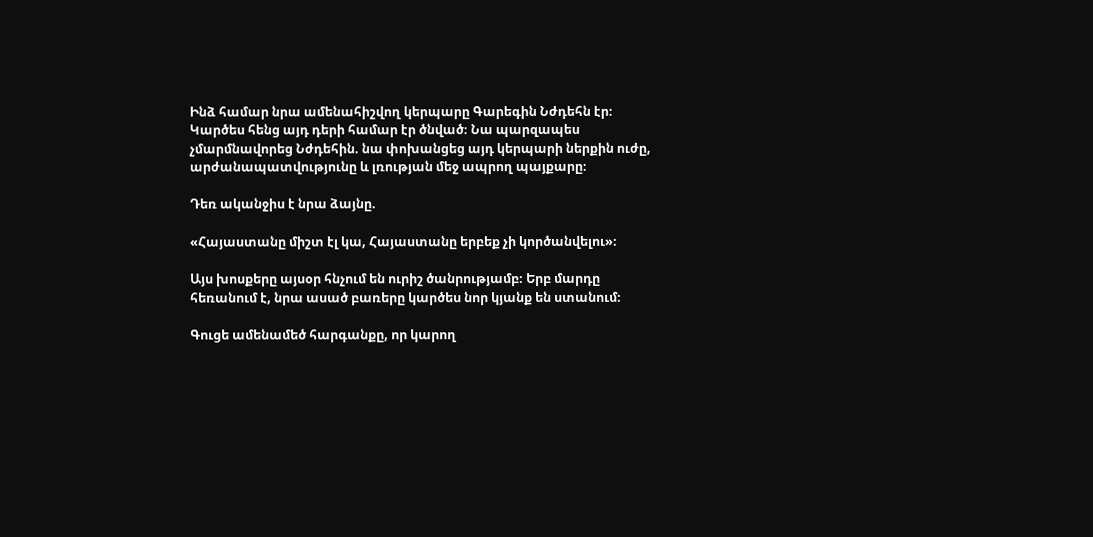Ինձ համար նրա ամենահիշվող կերպարը Գարեգին Նժդեհն էր։ Կարծես հենց այդ դերի համար էր ծնված։ Նա պարզապես չմարմնավորեց Նժդեհին. նա փոխանցեց այդ կերպարի ներքին ուժը, արժանապատվությունը և լռության մեջ ապրող պայքարը։

Դեռ ականջիս է նրա ձայնը.

«Հայաստանը միշտ էլ կա, Հայաստանը երբեք չի կործանվելու»։

Այս խոսքերը այսօր հնչում են ուրիշ ծանրությամբ։ Երբ մարդը հեռանում է, նրա ասած բառերը կարծես նոր կյանք են ստանում։

Գուցե ամենամեծ հարգանքը, որ կարող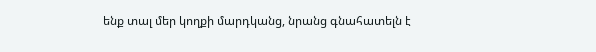ենք տալ մեր կողքի մարդկանց, նրանց գնահատելն է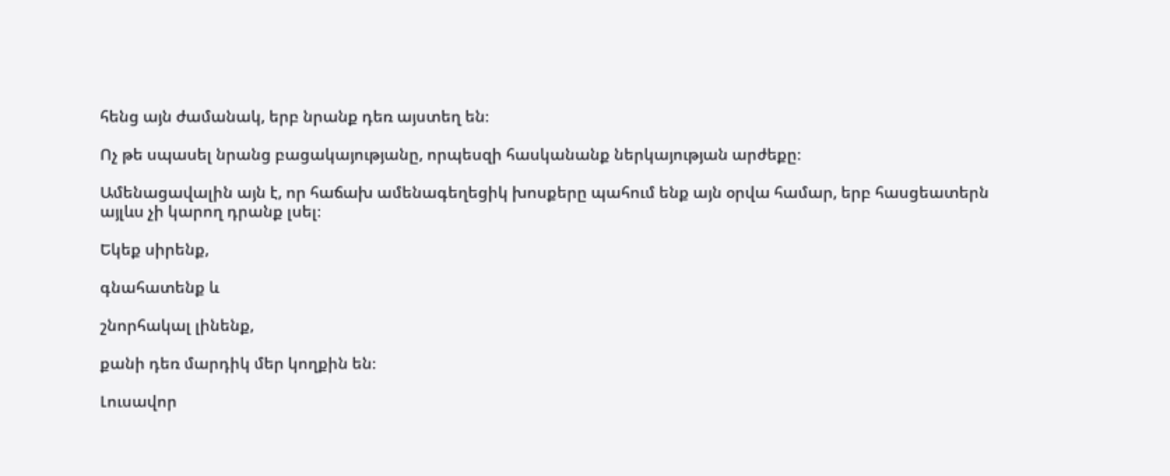հենց այն ժամանակ, երբ նրանք դեռ այստեղ են։

Ոչ թե սպասել նրանց բացակայությանը, որպեսզի հասկանանք ներկայության արժեքը։

Ամենացավալին այն է, որ հաճախ ամենագեղեցիկ խոսքերը պահում ենք այն օրվա համար, երբ հասցեատերն այլևս չի կարող դրանք լսել։

Եկեք սիրենք,

գնահատենք և

շնորհակալ լինենք,

քանի դեռ մարդիկ մեր կողքին են։

Լուսավոր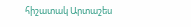հիշատակ Արտաշես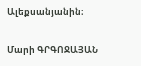Ալեքսանյանին։

Մարի ԳՐԳՈՋԱՅԱՆ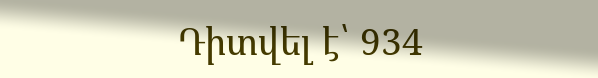Դիտվել է՝ 934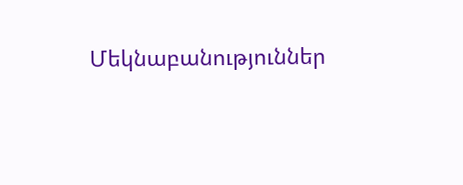Մեկնաբանություններ